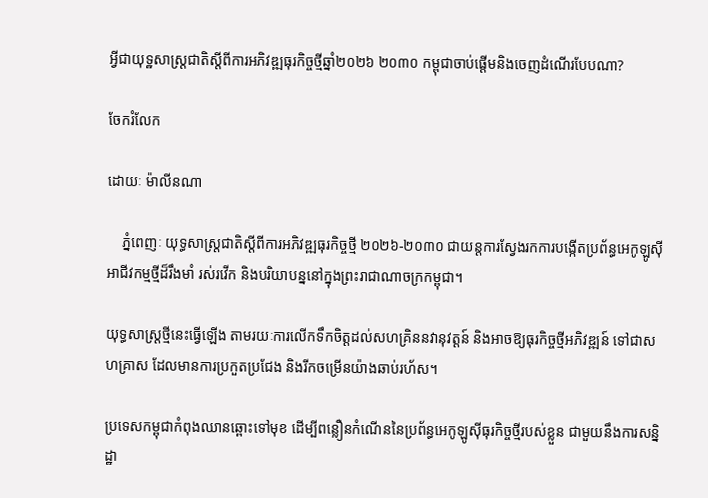អ្វីជាយុទ្ឋសាស្រ្តជាតិស្តីពីការអភិវឌ្ឍធុរកិច្ចថ្មីឆ្នាំ២០២៦ ២០៣០ កម្ពុជាចាប់ផ្តើមនិងចេញដំណើរបែបណា?

ចែករំលែក

ដោយៈ ម៉ាលីនណា

    ភ្នំពេញៈ យុទ្ធសាស្ត្រជាតិស្តីពីការអភិវឌ្ឍធុរកិច្ចថ្មី ២០២៦-២០៣០ ជាយន្តការស្វែងរកការបង្កើតប្រព័ន្ធអេកូឡូស៊ីអាជីវកម្មថ្មីដ៏រឹងមាំ រស់រវើក និងបរិយាបន្ននៅក្នុងព្រះរាជាណាចក្រកម្ពុជា។

យុទ្ធសាស្រ្តថ្មីនេះធ្វើឡើង តាមរយៈការលើកទឹកចិត្តដល់សហគ្រិននវានុវត្តន៍ និងអាចឱ្យធុរកិច្ចថ្មីអភិវឌ្ឍន៍ ទៅជាសហគ្រាស ដែលមានការប្រកួតប្រជែង និងរីកចម្រើនយ៉ាងឆាប់រហ័ស។

ប្រទេសកម្ពុជាកំពុងឈានឆ្ពោះទៅមុខ ដើម្បីពន្លឿនកំណើននៃប្រព័ន្ធអេកូឡូស៊ីធុរកិច្ចថ្មីរបស់ខ្លួន ជាមួយនឹងការសន្និដ្ឋា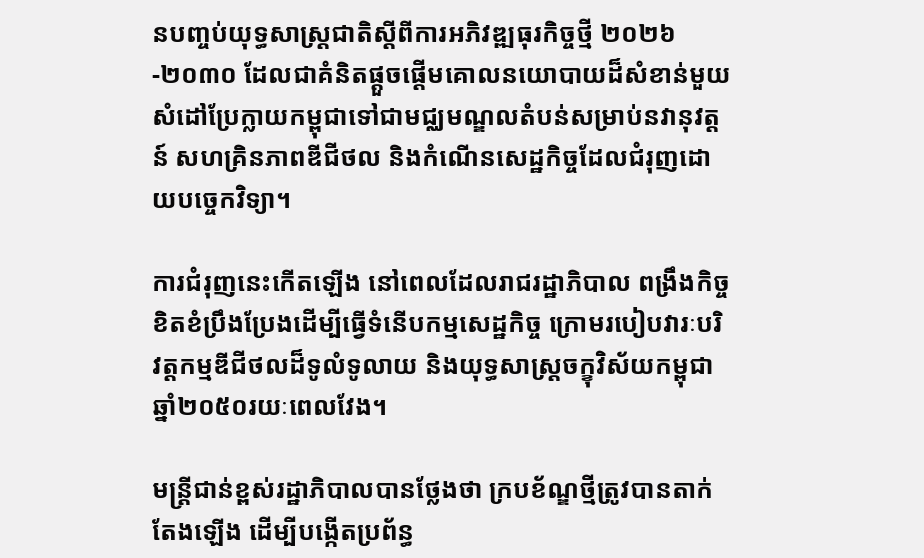នបញ្ចប់យុទ្ធសាស្ត្រជាតិស្តីពីការអភិវឌ្ឍធុរកិច្ចថ្មី ២០២៦-២០៣០ ដែលជាគំនិតផ្តួចផ្តើមគោលនយោបាយដ៏សំខាន់មួយ សំដៅប្រែក្លាយកម្ពុជាទៅជាមជ្ឈមណ្ឌលតំបន់សម្រាប់នវានុវត្តន៍ សហគ្រិនភាពឌីជីថល និងកំណើនសេដ្ឋកិច្ចដែលជំរុញដោយបច្ចេកវិទ្យា។

ការជំរុញនេះកើតឡើង នៅពេលដែលរាជរដ្ឋាភិបាល ពង្រឹងកិច្ចខិតខំប្រឹងប្រែងដើម្បីធ្វើទំនើបកម្មសេដ្ឋកិច្ច ក្រោមរបៀបវារៈបរិវត្តកម្មឌីជីថលដ៏ទូលំទូលាយ និងយុទ្ធសាស្ត្រចក្ខុវិស័យកម្ពុជាឆ្នាំ២០៥០រយៈពេលវែង។

មន្ត្រីជាន់ខ្ពស់រដ្ឋាភិបាលបានថ្លែងថា ក្របខ័ណ្ឌថ្មីត្រូវបានតាក់តែងឡើង ដើម្បីបង្កើតប្រព័ន្ធ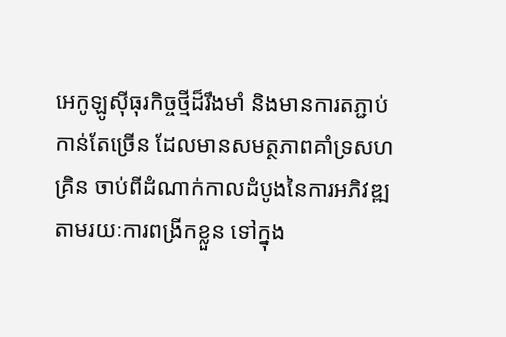អេកូឡូស៊ីធុរកិច្ចថ្មីដ៏រឹងមាំ និងមានការតភ្ជាប់កាន់តែច្រើន ដែលមានសមត្ថភាពគាំទ្រសហគ្រិន ចាប់ពីដំណាក់កាលដំបូងនៃការអភិវឌ្ឍ តាមរយៈការពង្រីកខ្លួន ទៅក្នុង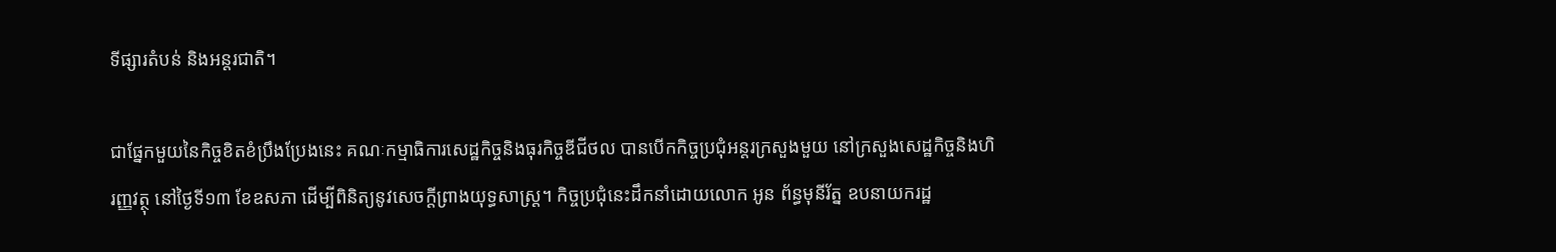ទីផ្សារតំបន់ និងអន្តរជាតិ។

ជាផ្នែកមួយនៃកិច្ចខិតខំប្រឹងប្រែងនេះ គណៈកម្មាធិការសេដ្ឋកិច្ចនិងធុរកិច្ចឌីជីថល បានបើកកិច្ចប្រជុំអន្តរក្រសួងមួយ នៅក្រសួងសេដ្ឋកិច្ចនិងហិរញ្ញវត្ថុ នៅថ្ងៃទី១៣ ខែឧសភា ដើម្បីពិនិត្យនូវសេចក្តីព្រាងយុទ្ធសាស្ត្រ។ កិច្ចប្រជុំនេះដឹកនាំដោយលោក អូន ព័ន្ធមុនីរ័ត្ន ឧបនាយករដ្ឋ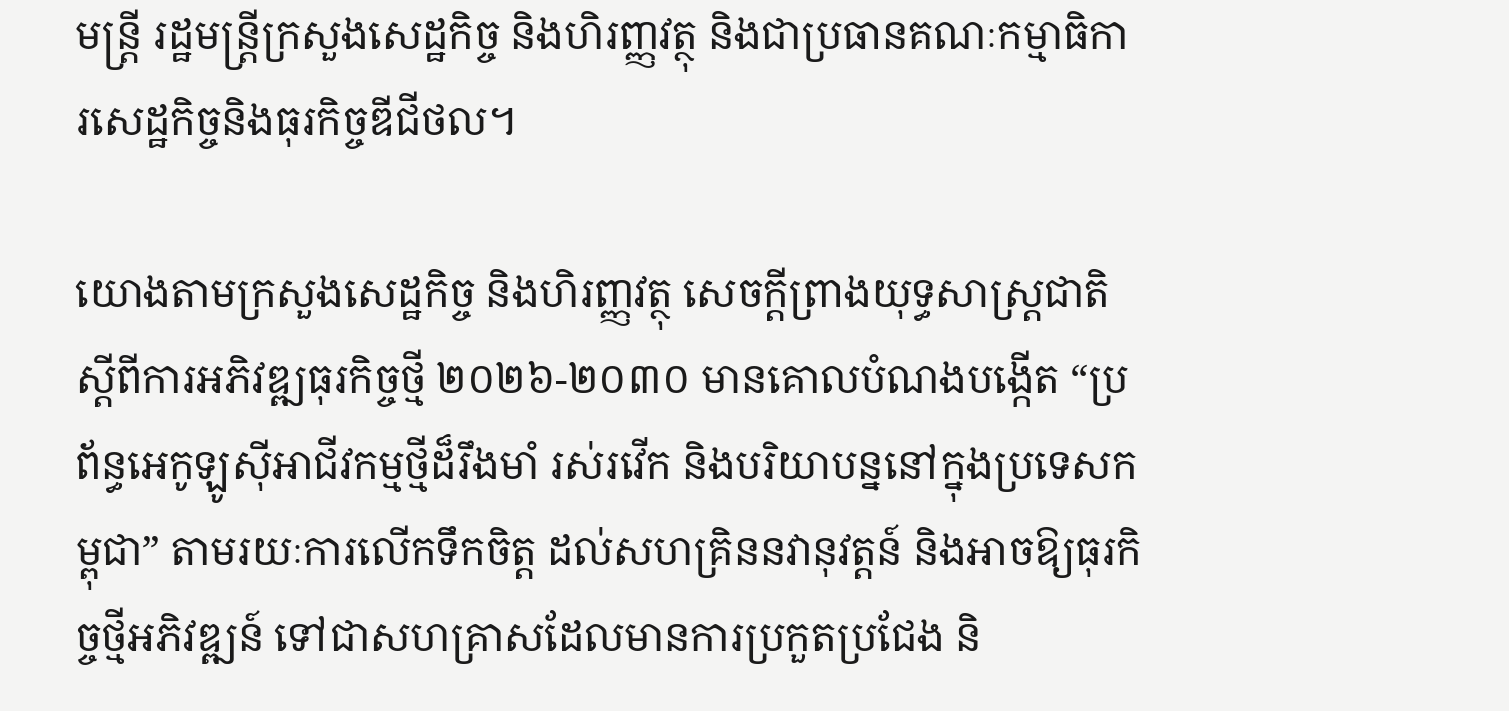មន្ត្រី រដ្ឋមន្ត្រីក្រសួងសេដ្ឋកិច្ច និងហិរញ្ញវត្ថុ និងជាប្រធានគណៈកម្មាធិការសេដ្ឋកិច្ចនិងធុរកិច្ចឌីជីថល។

យោងតាមក្រសួងសេដ្ឋកិច្ច និងហិរញ្ញវត្ថុ សេចក្តីព្រាងយុទ្ធសាស្ត្រជាតិស្តីពីការអភិវឌ្ឍធុរកិច្ចថ្មី ២០២៦-២០៣០ មានគោលបំណងបង្កើត “ប្រព័ន្ធអេកូឡូស៊ីអាជីវកម្មថ្មីដ៏រឹងមាំ រស់រវើក និងបរិយាបន្ននៅក្នុងប្រទេសកម្ពុជា” តាមរយៈការលើកទឹកចិត្ត ដល់សហគ្រិននវានុវត្តន៍ និងអាចឱ្យធុរកិច្ចថ្មីអភិវឌ្ឍន៍ ទៅជាសហគ្រាសដែលមានការប្រកួតប្រជែង និ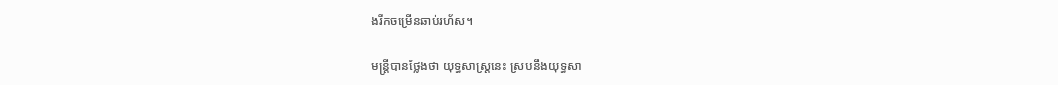ងរីកចម្រើនឆាប់រហ័ស។

មន្ត្រីបានថ្លែងថា យុទ្ធសាស្ត្រនេះ ស្របនឹងយុទ្ធសា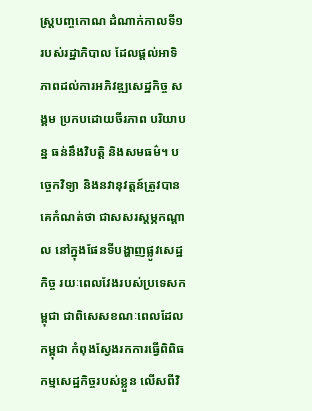ស្ត្របញ្ចកោណ ដំណាក់កាលទី១ របស់រដ្ឋាភិបាល ដែលផ្តល់អាទិភាពដល់ការអភិវឌ្ឍសេដ្ឋកិច្ច សង្គម ប្រកបដោយចីរភាព បរិយាបន្ន ធន់នឹងវិបត្តិ និងសមធម៌។ បច្ចេកវិទ្យា និងនវានុវត្តន៍ត្រូវបានគេកំណត់ថា ជាសសរស្តម្ភកណ្តាល នៅក្នុងផែនទីបង្ហាញផ្លូវសេដ្ឋកិច្ច រយៈពេលវែងរបស់ប្រទេសកម្ពុជា ជាពិសេសខណៈពេលដែលកម្ពុជា កំពុងស្វែងរកការធ្វើពិពិធកម្មសេដ្ឋកិច្ចរបស់ខ្លួន លើសពីវិ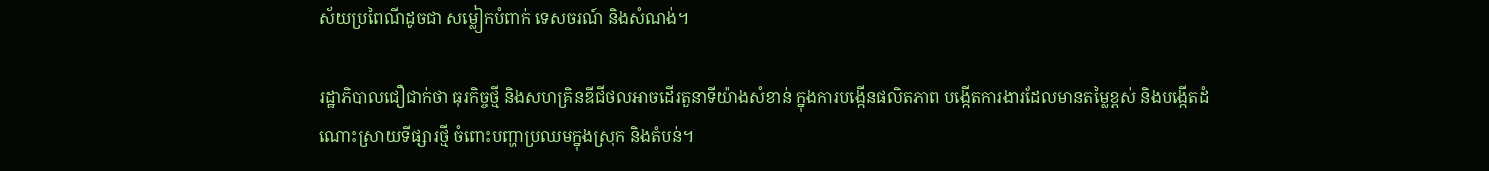ស័យប្រពៃណីដូចជា សម្លៀកបំពាក់ ទេសចរណ៍ និងសំណង់។

រដ្ឋាភិបាលជឿជាក់ថា ធុរកិច្ចថ្មី និងសហគ្រិនឌីជីថលអាចដើរតួនាទីយ៉ាងសំខាន់ ក្នុងការបង្កើនផលិតភាព បង្កើតការងារដែលមានតម្លៃខ្ពស់ និងបង្កើតដំណោះស្រាយទីផ្សារថ្មី ចំពោះបញ្ហាប្រឈមក្នុងស្រុក និងតំបន់។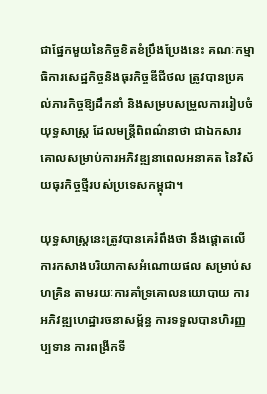ជាផ្នែកមួយនៃកិច្ចខិតខំប្រឹងប្រែងនេះ គណៈកម្មាធិការសេដ្ឋកិច្ចនិងធុរកិច្ចឌីជីថល ត្រូវបានប្រគល់ភារកិច្ចឱ្យដឹកនាំ និងសម្របសម្រួលការរៀបចំយុទ្ធសាស្ត្រ ដែលមន្ត្រីពិពណ៌នាថា ជាឯកសារគោលសម្រាប់ការអភិវឌ្ឍនាពេលអនាគត នៃវិស័យធុរកិច្ចថ្មីរបស់ប្រទេសកម្ពុជា។

យុទ្ធសាស្ត្រនេះត្រូវបានគេរំពឹងថា នឹងផ្តោតលើការកសាងបរិយាកាសអំណោយផល សម្រាប់សហគ្រិន តាមរយៈការគាំទ្រគោលនយោបាយ ការអភិវឌ្ឍហេដ្ឋារចនាសម្ព័ន្ធ ការទទួលបានហិរញ្ញប្បទាន ការពង្រីកទី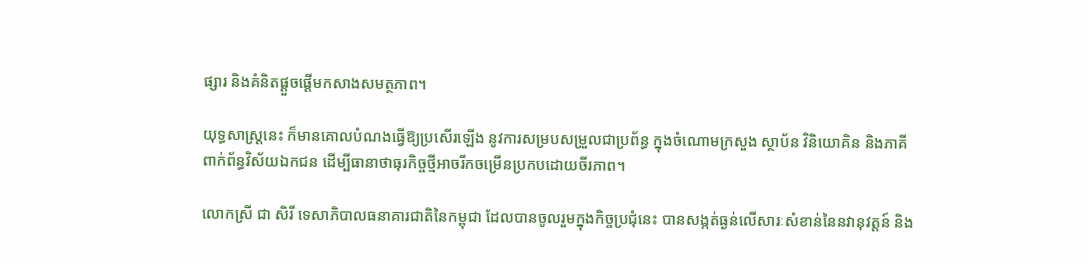ផ្សារ និងគំនិតផ្តួចផ្តើមកសាងសមត្ថភាព។

យុទ្ធសាស្ត្រនេះ ក៏មានគោលបំណងធ្វើឱ្យប្រសើរឡើង នូវការសម្របសម្រួលជាប្រព័ន្ធ ក្នុងចំណោមក្រសួង ស្ថាប័ន វិនិយោគិន និងភាគីពាក់ព័ន្ធវិស័យឯកជន ដើម្បីធានាថាធុរកិច្ចថ្មីអាចរីកចម្រើនប្រកបដោយចីរភាព។

លោកស្រី ជា សិរី ទេសាភិបាលធនាគារជាតិនៃកម្ពុជា ដែលបានចូលរួមក្នុងកិច្ចប្រជុំនេះ បានសង្កត់ធ្ងន់លើសារៈសំខាន់នៃនវានុវត្តន៍ និង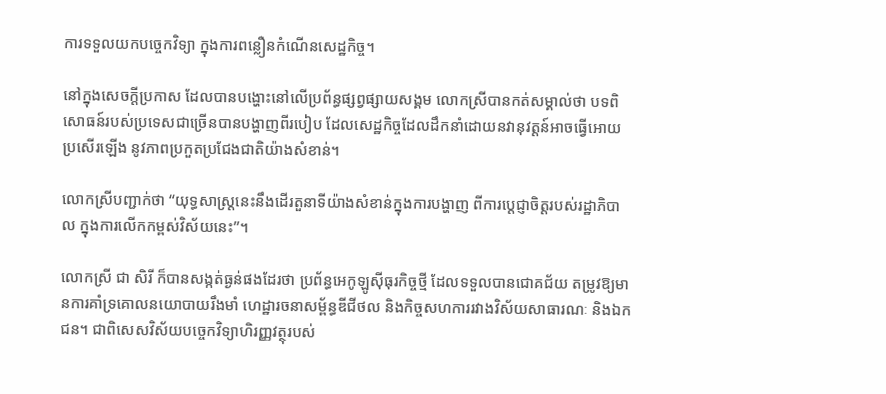ការទទួលយកបច្ចេកវិទ្យា ក្នុងការពន្លឿនកំណើនសេដ្ឋកិច្ច។

នៅក្នុងសេចក្តីប្រកាស ដែលបានបង្ហោះនៅលើប្រព័ន្ធផ្សព្វផ្សាយសង្គម លោកស្រីបានកត់សម្គាល់ថា បទពិសោធន៍របស់ប្រទេសជាច្រើនបានបង្ហាញពីរបៀប ដែលសេដ្ឋកិច្ចដែលដឹកនាំដោយនវានុវត្តន៍អាចធ្វើអោយប្រសើរឡើង នូវភាពប្រកួតប្រជែងជាតិយ៉ាងសំខាន់។

លោកស្រីបញ្ជាក់ថា “យុទ្ធសាស្ត្រនេះនឹងដើរតួនាទីយ៉ាងសំខាន់ក្នុងការបង្ហាញ ពីការប្តេជ្ញាចិត្តរបស់រដ្ឋាភិបាល ក្នុងការលើកកម្ពស់វិស័យនេះ”។

លោកស្រី ជា សិរី ក៏បានសង្កត់ធ្ងន់ផងដែរថា ប្រព័ន្ធអេកូឡូស៊ីធុរកិច្ចថ្មី ដែលទទួលបានជោគជ័យ តម្រូវឱ្យមានការគាំទ្រគោលនយោបាយរឹងមាំ ហេដ្ឋារចនាសម្ព័ន្ធឌីជីថល និងកិច្ចសហការរវាងវិស័យសាធារណៈ និងឯកជន។ ជាពិសេសវិស័យបច្ចេកវិទ្យាហិរញ្ញវត្ថុរបស់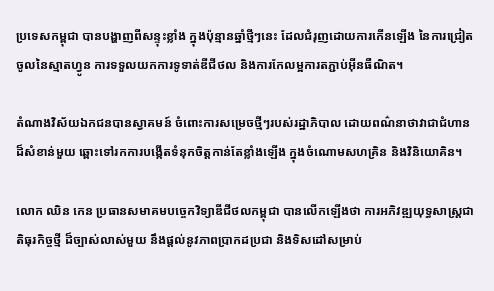ប្រទេសកម្ពុជា បានបង្ហាញពីសន្ទុះខ្លាំង ក្នុងប៉ុន្មានឆ្នាំថ្មីៗនេះ ដែលជំរុញដោយការកើនឡើង នៃការជ្រៀតចូលនៃស្មាតហ្វូន ការទទួលយកការទូទាត់ឌីជីថល និងការកែលម្អការតភ្ជាប់អ៊ីនធឺណិត។

តំណាងវិស័យឯកជនបានស្វាគមន៍ ចំពោះការសម្រេចថ្មីៗរបស់រដ្ឋាភិបាល ដោយពណ៌នាថាវាជាជំហានដ៏សំខាន់មួយ ឆ្ពោះទៅរកការបង្កើតទំនុកចិត្តកាន់តែខ្លាំងឡើង ក្នុងចំណោមសហគ្រិន និងវិនិយោគិន។

លោក ឈិន កេន ប្រធានសមាគមបច្ចេកវិទ្យាឌីជីថលកម្ពុជា បានលើកឡើងថា ការអភិវឌ្ឍយុទ្ធសាស្ត្រជាតិធុរកិច្ចថ្មី ដ៏ច្បាស់លាស់មួយ នឹងផ្តល់នូវភាពប្រាកដប្រជា និងទិសដៅសម្រាប់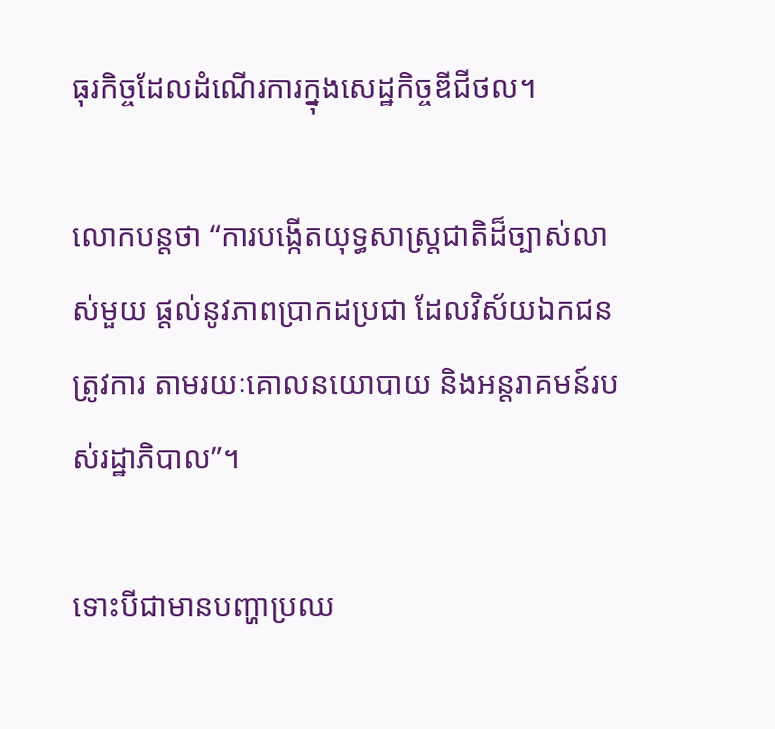ធុរកិច្ចដែលដំណើរការក្នុងសេដ្ឋកិច្ចឌីជីថល។

លោកបន្តថា “ការបង្កើតយុទ្ធសាស្ត្រជាតិដ៏ច្បាស់លាស់មួយ ផ្តល់នូវភាពប្រាកដប្រជា ដែលវិស័យឯកជនត្រូវការ តាមរយៈគោលនយោបាយ និងអន្តរាគមន៍របស់រដ្ឋាភិបាល”។

ទោះបីជាមានបញ្ហាប្រឈ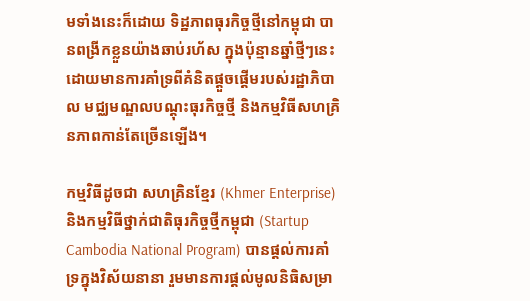មទាំងនេះក៏ដោយ ទិដ្ឋភាពធុរកិច្ចថ្មីនៅកម្ពុជា បានពង្រីកខ្លួនយ៉ាងឆាប់រហ័ស ក្នុងប៉ុន្មានឆ្នាំថ្មីៗនេះ ដោយមានការគាំទ្រពីគំនិតផ្តួចផ្តើមរបស់រដ្ឋាភិបាល មជ្ឈមណ្ឌលបណ្តុះធុរកិច្ចថ្មី និងកម្មវិធីសហគ្រិនភាពកាន់តែច្រើនឡើង។

កម្មវិធីដូចជា សហគ្រិនខ្មែរ (Khmer Enterprise) និងកម្មវិធីថ្នាក់ជាតិធុរកិច្ចថ្មីកម្ពុជា (Startup Cambodia National Program) បានផ្តល់ការគាំទ្រក្នុងវិស័យនានា រួមមានការផ្តល់មូលនិធិសម្រា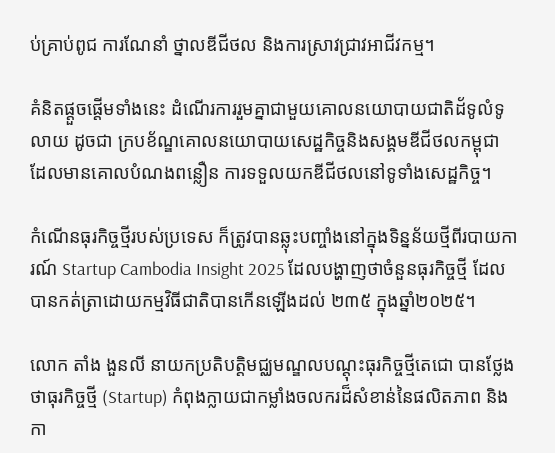ប់គ្រាប់ពូជ ការណែនាំ ថ្នាលឌីជីថល និងការស្រាវជ្រាវអាជីវកម្ម។

គំនិតផ្តួចផ្តើមទាំងនេះ ដំណើរការរួមគ្នាជាមួយគោលនយោបាយជាតិដ័ទូលំទូលាយ ដូចជា ក្របខ័ណ្ឌគោលនយោបាយសេដ្ឋកិច្ចនិងសង្គមឌីជីថលកម្ពុជា ដែលមានគោលបំណងពន្លឿន ការទទួលយកឌីជីថលនៅទូទាំងសេដ្ឋកិច្ច។

កំណើនធុរកិច្ចថ្មីរបស់ប្រទេស ក៏ត្រូវបានឆ្លុះបញ្ចាំងនៅក្នុងទិន្នន័យថ្មីពីរបាយការណ៍ Startup Cambodia Insight 2025 ដែលបង្ហាញថាចំនួនធុរកិច្ចថ្មី ដែលបានកត់ត្រាដោយកម្មវិធីជាតិបានកើនឡើងដល់ ២៣៥ ក្នុងឆ្នាំ២០២៥។

លោក តាំង ងួនលី នាយកប្រតិបត្តិមជ្ឈមណ្ឌលបណ្តុះធុរកិច្ចថ្មីតេជោ បានថ្លែងថាធុរកិច្ចថ្មី (Startup) កំពុងក្លាយជាកម្លាំងចលករដ៏សំខាន់នៃផលិតភាព និងកា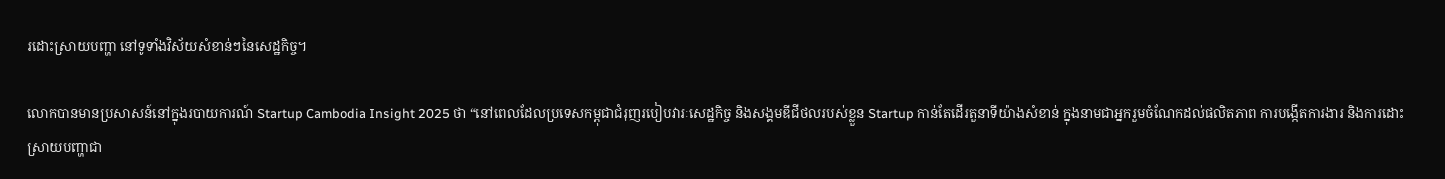រដោះស្រាយបញ្ហា នៅទូទាំងវិស័យសំខាន់ៗនៃសេដ្ឋកិច្ច។

លោកបានមានប្រសាសន៍នៅក្នុងរបាយការណ៍ Startup Cambodia Insight 2025 ថា “នៅពេលដែលប្រទេសកម្ពុជាជំរុញរបៀបវារៈសេដ្ឋកិច្ច និងសង្គមឌីជីថលរបស់ខ្លួន Startup កាន់តែដើរតួនាទីយ៉ាងសំខាន់ ក្នុងនាមជាអ្នករួមចំណែកដល់ផលិតភាព ការបង្កើតការងារ និងការដោះស្រាយបញ្ហាជា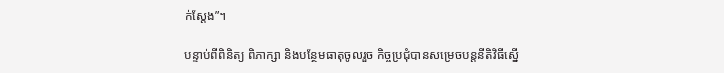ក់ស្តែង”។

បន្ទាប់ពីពិនិត្យ ពិភាក្សា និងបន្ថែមធាតុចូលរួច កិច្ចប្រជុំបានសម្រេចបន្តនីតិវិធីស្នើ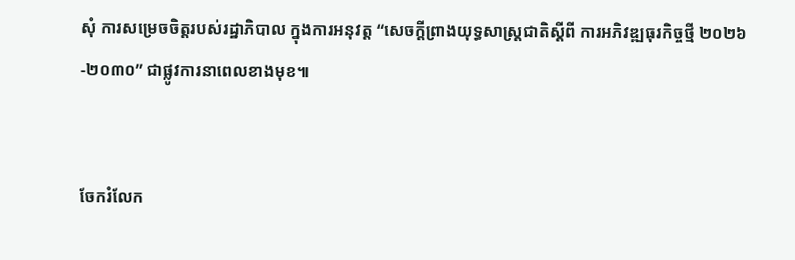សុំ ការសម្រេចចិត្តរបស់រដ្ឋាភិបាល ក្នុងការអនុវត្ត “សេចក្តីព្រាងយុទ្ធសាស្ត្រជាតិស្តីពី ការអភិវឌ្ឍធុរកិច្ចថ្មី ២០២៦-២០៣០” ជាផ្លូវការនាពេលខាងមុខ៕


ចែករំលែក